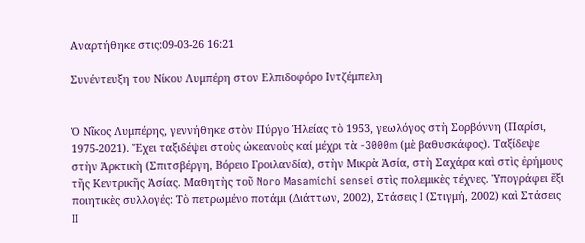Αναρτήθηκε στις:09-03-26 16:21

Συνέντευξη του Νίκου Λυμπέρη στον Ελπιδοφόρο Ιντζέμπελη


Ὁ Νῖκος Λυμπέρης, γεννήθηκε στὸν Πύργο Ἠλείας τὸ 1953, γεωλόγος στὴ Σορβόννη (Παρίσι, 1975-2021). Ἔχει ταξιδέψει στοὺς ὠκεανοὺς καί μέχρι τὰ -3000m (μὲ βαθυσκάφος). Ταξίδεψε στὴν Ἀρκτικὴ (Σπιτσβέργη, Βόρειο Γροιλανδία), στὴν Μικρὰ Ἀσία, στὴ Σαχάρα καὶ στὶς ἐρήμους τῆς Κεντρικῆς Ἀσίας. Μαθητὴς τοῦ Noro Masamichi sensei στὶς πολεμικὲς τέχνες. Ὑπογράφει ἕξι ποιητικὲς συλλογές: Τὸ πετρωμένο ποτάμι (Διάττων, 2002), Στάσεις I (Στιγμή, 2002) καὶ Στάσεις II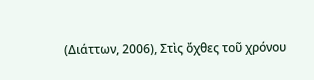(Διάττων, 2006), Στὶς ὄχθες τοῦ χρόνου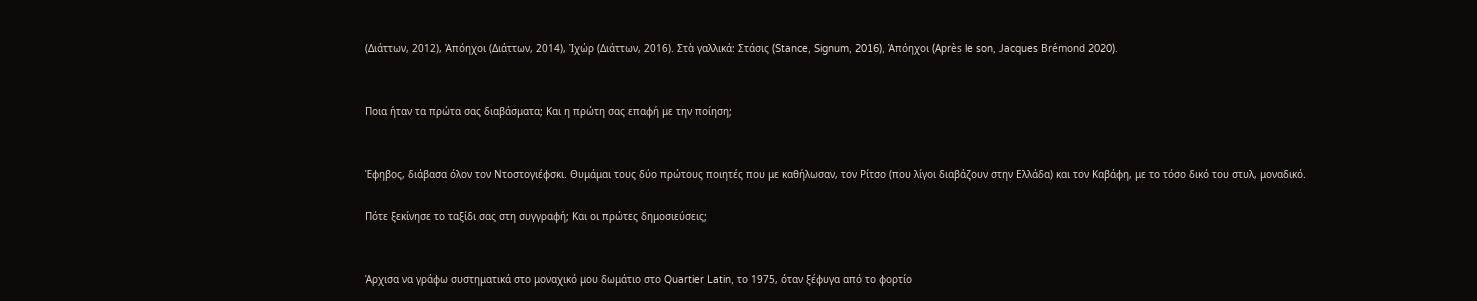(Διάττων, 2012), Ἀπόηχοι (Διάττων, 2014), Ἰχώρ (Διάττων, 2016). Στὰ γαλλικά: Στάσις (Stance, Signum, 2016), Ἀπόηχοι (Après le son, Jacques Brémond 2020).


Ποια ήταν τα πρώτα σας διαβάσματα; Και η πρώτη σας επαφή με την ποίηση;


Έφηβος, διάβασα όλον τον Ντοστογιέφσκι. Θυμάμαι τους δύο πρώτους ποιητές που με καθήλωσαν, τον Ρίτσο (που λίγοι διαβάζουν στην Ελλάδα) και τον Καβάφη, με το τόσο δικό του στυλ, μοναδικό.

Πότε ξεκίνησε το ταξίδι σας στη συγγραφή; Και οι πρώτες δημοσιεύσεις;


Άρχισα να γράφω συστηματικά στο μοναχικό μου δωμάτιο στο Quartier Latin, το 1975, όταν ξέφυγα από το φορτίο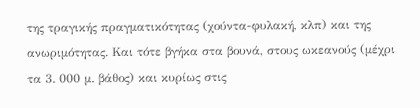της τραγικής πραγματικότητας (χούντα-φυλακή, κλπ) και της ανωριμότητας. Και τότε βγήκα στα βουνά, στους ωκεανούς (μέχρι τα 3. 000 μ. βάθος) και κυρίως στις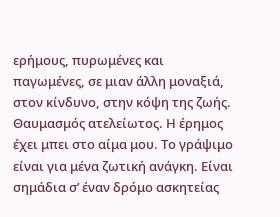ερήμους, πυρωμένες και παγωμένες, σε μιαν άλλη μοναξιά, στον κίνδυνο, στην κόψη της ζωής. Θαυμασμός ατελείωτος. Η έρημος έχει μπει στο αίμα μου. Το γράψιμο είναι για μένα ζωτική ανάγκη. Είναι σημάδια σ’ έναν δρόμο ασκητείας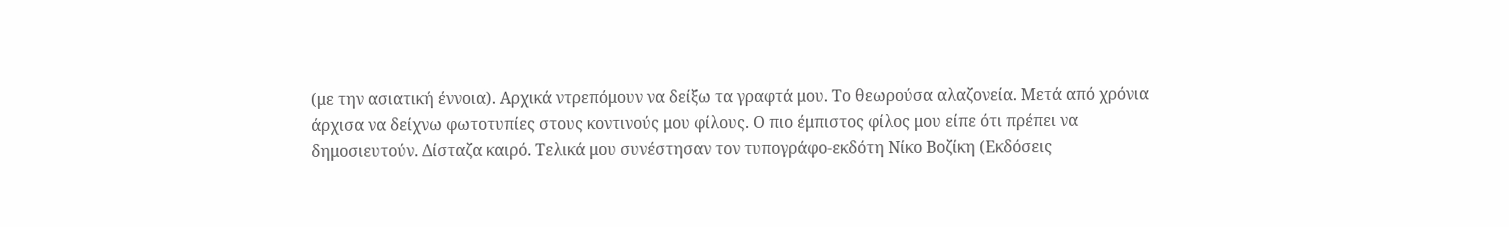(με την ασιατική έννοια). Αρχικά ντρεπόμουν να δείξω τα γραφτά μου. Το θεωρούσα αλαζονεία. Μετά από χρόνια άρχισα να δείχνω φωτοτυπίες στους κοντινούς μου φίλους. Ο πιο έμπιστος φίλος μου είπε ότι πρέπει να δημοσιευτούν. Δίσταζα καιρό. Τελικά μου συνέστησαν τον τυπογράφο-εκδότη Νίκο Βοζίκη (Εκδόσεις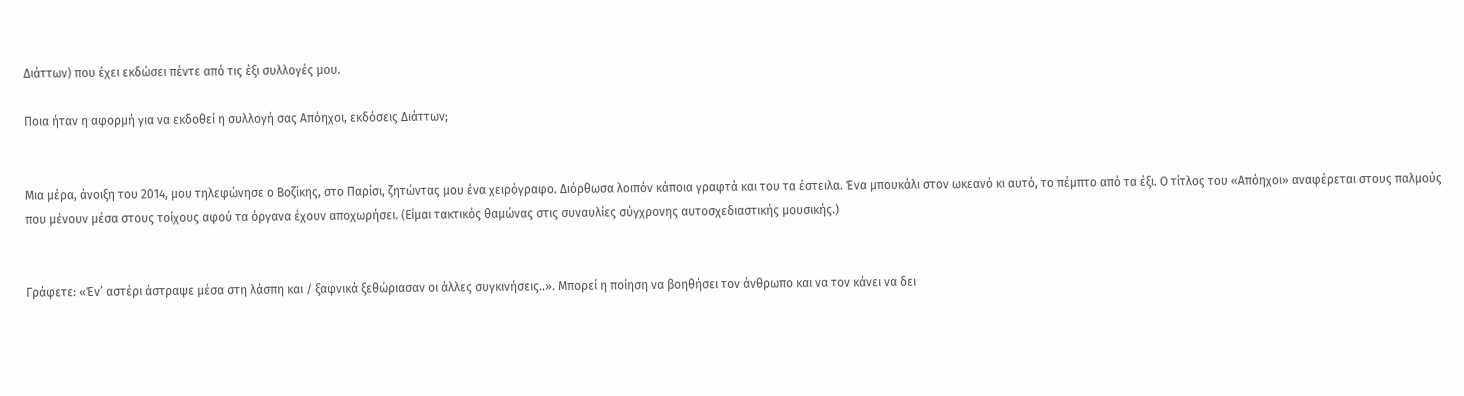Διάττων) που έχει εκδώσει πέντε από τις έξι συλλογές μου.

Ποια ήταν η αφορμή για να εκδοθεί η συλλογή σας Απόηχοι, εκδόσεις Διάττων;


Μια μέρα, άνοιξη του 2014, μου τηλεφώνησε ο Βοζίκης, στο Παρίσι, ζητώντας μου ένα χειρόγραφο. Διόρθωσα λοιπόν κάποια γραφτά και του τα έστειλα. Ένα μπουκάλι στον ωκεανό κι αυτό, το πέμπτο από τα έξι. Ο τίτλος του «Απόηχοι» αναφέρεται στους παλμούς που μένουν μέσα στους τοίχους αφού τα όργανα έχουν αποχωρήσει. (Είμαι τακτικός θαμώνας στις συναυλίες σύγχρονης αυτοσχεδιαστικής μουσικής.)


Γράφετε: «Έν’ αστέρι άστραψε μέσα στη λάσπη και / ξαφνικά ξεθώριασαν οι άλλες συγκινήσεις..». Μπορεί η ποίηση να βοηθήσει τον άνθρωπο και να τον κάνει να δει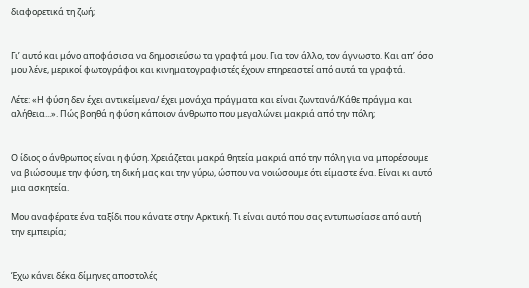διαφορετικά τη ζωή;


Γι’ αυτό και μόνο αποφάσισα να δημοσιεύσω τα γραφτά μου. Για τον άλλο, τον άγνωστο. Και απ’ όσο μου λένε, μερικοί φωτογράφοι και κινηματογραφιστές έχουν επηρεαστεί από αυτά τα γραφτά.

Λέτε: «Η φύση δεν έχει αντικείμενα/ έχει μονάχα πράγματα και είναι ζωντανά/Κάθε πράγμα και αλήθεια...». Πώς βοηθά η φύση κάποιον άνθρωπο που μεγαλώνει μακριά από την πόλη;


Ο ίδιος ο άνθρωπος είναι η φύση. Χρειάζεται μακρά θητεία μακριά από την πόλη για να μπορέσουμε να βιώσουμε την φύση, τη δική μας και την γύρω, ώσπου να νοιώσουμε ότι είμαστε ένα. Είναι κι αυτό μια ασκητεία.

Μου αναφέρατε ένα ταξίδι που κάνατε στην Αρκτική. Τι είναι αυτό που σας εντυπωσίασε από αυτή την εμπειρία;


Έχω κάνει δέκα δίμηνες αποστολές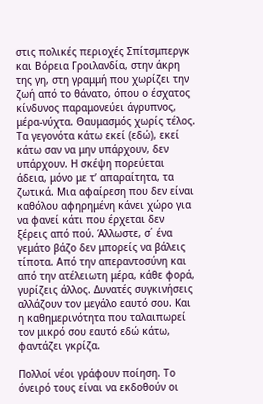στις πολικές περιοχές Σπίτσμπεργκ και Βόρεια Γροιλανδία, στην άκρη της γη, στη γραμμή που χωρίζει την ζωή από το θάνατο, όπου ο έσχατος κίνδυνος παραμονεύει άγρυπνος, μέρα-νύχτα. Θαυμασμός χωρίς τέλος. Τα γεγονότα κάτω εκεί (εδώ), εκεί κάτω σαν να μην υπάρχουν, δεν υπάρχουν. Η σκέψη πορεύεται άδεια, μόνο με τ’ απαραίτητα, τα ζωτικά. Μια αφαίρεση που δεν είναι καθόλου αφηρημένη κάνει χώρο για να φανεί κάτι που έρχεται δεν ξέρεις από πού. Άλλωστε, σ΄ ένα γεμάτο βάζο δεν μπορείς να βάλεις τίποτα. Από την απεραντοσύνη και από την ατέλειωτη μέρα, κάθε φορά, γυρίζεις άλλος. Δυνατές συγκινήσεις αλλάζουν τον μεγάλο εαυτό σου. Και η καθημερινότητα που ταλαιπωρεί τον μικρό σου εαυτό εδώ κάτω, φαντάζει γκρίζα.

Πολλοί νέοι γράφουν ποίηση. Το όνειρό τους είναι να εκδοθούν οι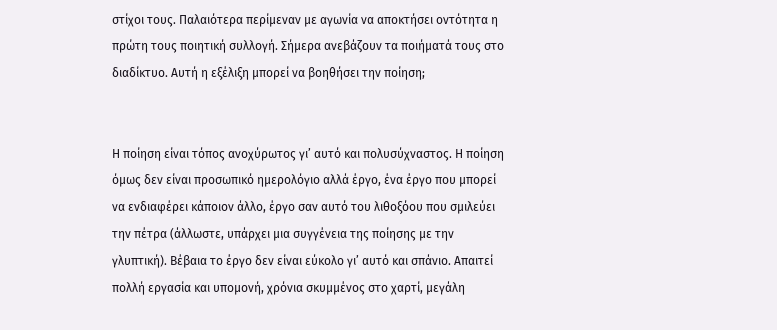στίχοι τους. Παλαιότερα περίμεναν με αγωνία να αποκτήσει οντότητα η πρώτη τους ποιητική συλλογή. Σήμερα ανεβάζουν τα ποιήματά τους στο διαδίκτυο. Αυτή η εξέλιξη μπορεί να βοηθήσει την ποίηση;


Η ποίηση είναι τόπος ανοχύρωτος γι’ αυτό και πολυσύχναστος. Η ποίηση όμως δεν είναι προσωπικό ημερολόγιο αλλά έργο, ένα έργο που μπορεί να ενδιαφέρει κάποιον άλλο, έργο σαν αυτό του λιθοξόου που σμιλεύει την πέτρα (άλλωστε, υπάρχει μια συγγένεια της ποίησης με την γλυπτική). Βέβαια το έργο δεν είναι εύκολο γι’ αυτό και σπάνιο. Απαιτεί πολλή εργασία και υπομονή, χρόνια σκυμμένος στο χαρτί, μεγάλη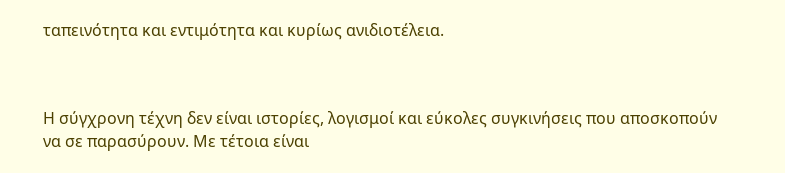ταπεινότητα και εντιμότητα και κυρίως ανιδιοτέλεια.



Η σύγχρονη τέχνη δεν είναι ιστορίες, λογισμοί και εύκολες συγκινήσεις που αποσκοπούν να σε παρασύρουν. Με τέτοια είναι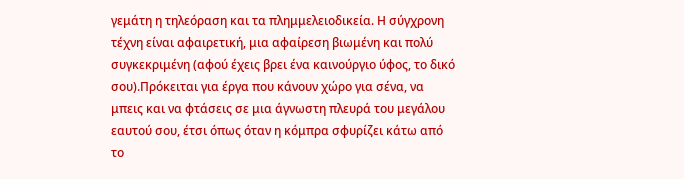γεμάτη η τηλεόραση και τα πλημμελειοδικεία. Η σύγχρονη τέχνη είναι αφαιρετική, μια αφαίρεση βιωμένη και πολύ συγκεκριμένη (αφού έχεις βρει ένα καινούργιο ύφος, το δικό σου).Πρόκειται για έργα που κάνουν χώρο για σένα, να μπεις και να φτάσεις σε μια άγνωστη πλευρά του μεγάλου εαυτού σου, έτσι όπως όταν η κόμπρα σφυρίζει κάτω από το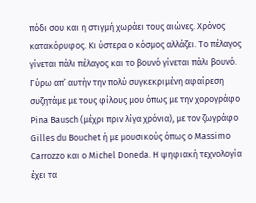πόδι σου και η στιγμή χωράει τους αιώνες. Χρόνος κατακόρυφος. Κι ύστερα ο κόσμος αλλάζει. Το πέλαγος γίνεται πάλι πέλαγος και το βουνό γίνεται πάλι βουνό. Γύρω απ’ αυτήν την πολύ συγκεκριμένη αφαίρεση συζητάμε με τους φίλους μου όπως με την χορογράφο Pina Bausch (μέχρι πριν λίγα χρόνια), με τον ζωγράφο Gilles du Bouchet ή με μουσικούς όπως ο Massimo Carrozzo και ο Michel Doneda. Η ψηφιακή τεχνολογία έχει τα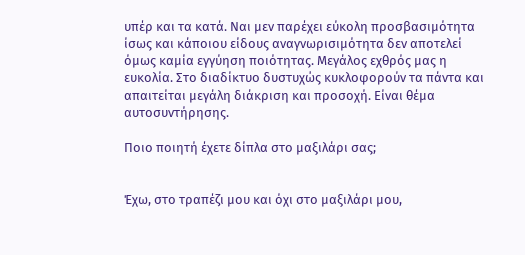υπέρ και τα κατά. Ναι μεν παρέχει εύκολη προσβασιμότητα ίσως και κάποιου είδους αναγνωρισιμότητα δεν αποτελεί όμως καμία εγγύηση ποιότητας. Μεγάλος εχθρός μας η ευκολία. Στο διαδίκτυο δυστυχώς κυκλοφορούν τα πάντα και απαιτείται μεγάλη διάκριση και προσοχή. Είναι θέμα αυτοσυντήρησης.

Ποιο ποιητή έχετε δίπλα στο μαξιλάρι σας;


Έχω, στο τραπέζι μου και όχι στο μαξιλάρι μου,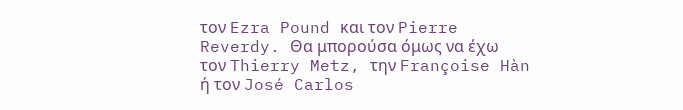τον Ezra Pound και τον Pierre Reverdy. Θα μπορούσα όμως να έχω τον Thierry Metz, την Françoise Hàn ή τον José Carlos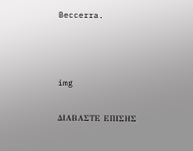Beccerra.



img

ΔΙΑΒΑΣΤΕ ΕΠΙΣΗΣ